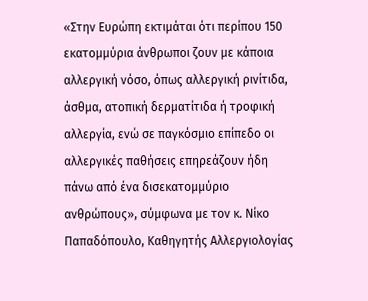«Στην Ευρώπη εκτιμάται ότι περίπου 150 εκατομμύρια άνθρωποι ζουν με κάποια αλλεργική νόσο, όπως αλλεργική ρινίτιδα, άσθμα, ατοπική δερματίτιδα ή τροφική αλλεργία, ενώ σε παγκόσμιο επίπεδο οι αλλεργικές παθήσεις επηρεάζουν ήδη πάνω από ένα δισεκατομμύριο ανθρώπους», σύμφωνα με τον κ. Νίκο Παπαδόπουλο, Καθηγητής Αλλεργιολογίας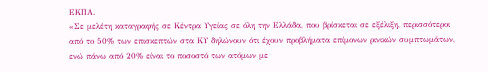ΕΚΠΑ.
«Σε μελέτη καταγραφής σε Κέντρα Υγείας σε όλη την Ελλάδα, που βρίσκεται σε εξέλιξη, περισσότεροι από το 50% των επισκεπτών στα ΚΥ δηλώνουν ότι έχουν προβλήματα επίμονων ρινικών συμπτωμάτων, ενώ πάνω από 20% είναι το ποσοστό των ατόμων με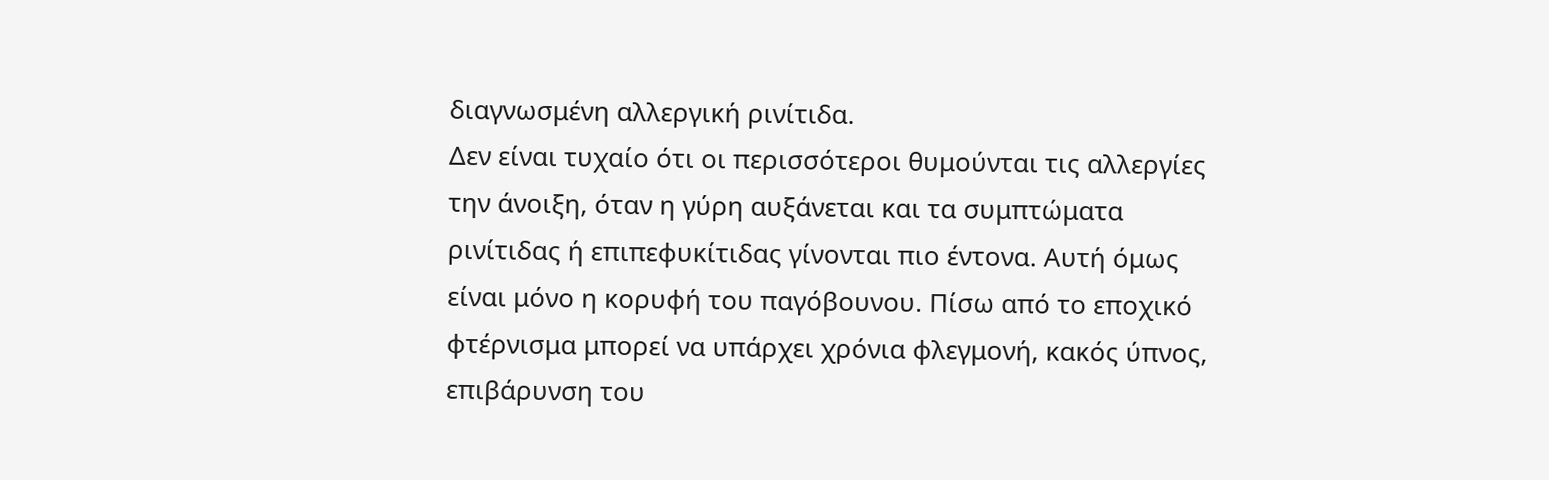διαγνωσμένη αλλεργική ρινίτιδα.
Δεν είναι τυχαίο ότι οι περισσότεροι θυμούνται τις αλλεργίες την άνοιξη, όταν η γύρη αυξάνεται και τα συμπτώματα ρινίτιδας ή επιπεφυκίτιδας γίνονται πιο έντονα. Αυτή όμως είναι μόνο η κορυφή του παγόβουνου. Πίσω από το εποχικό φτέρνισμα μπορεί να υπάρχει χρόνια φλεγμονή, κακός ύπνος, επιβάρυνση του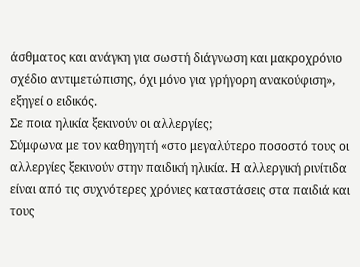άσθματος και ανάγκη για σωστή διάγνωση και μακροχρόνιο σχέδιο αντιμετώπισης, όχι μόνο για γρήγορη ανακούφιση», εξηγεί ο ειδικός.
Σε ποια ηλικία ξεκινούν οι αλλεργίες;
Σύμφωνα με τον καθηγητή «στο μεγαλύτερο ποσοστό τους οι αλλεργίες ξεκινούν στην παιδική ηλικία. Η αλλεργική ρινίτιδα είναι από τις συχνότερες χρόνιες καταστάσεις στα παιδιά και τους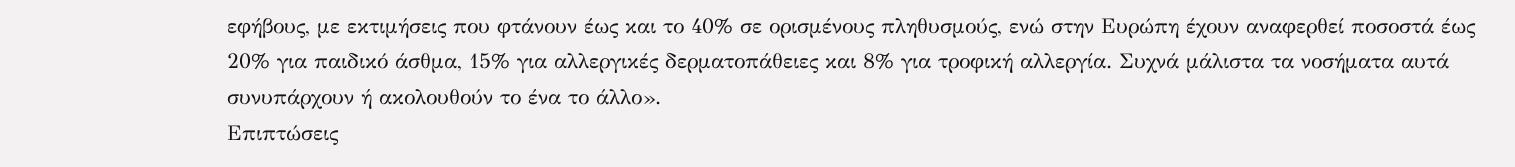εφήβους, με εκτιμήσεις που φτάνουν έως και το 40% σε ορισμένους πληθυσμούς, ενώ στην Ευρώπη έχουν αναφερθεί ποσοστά έως 20% για παιδικό άσθμα, 15% για αλλεργικές δερματοπάθειες και 8% για τροφική αλλεργία. Συχνά μάλιστα τα νοσήματα αυτά συνυπάρχουν ή ακολουθούν το ένα το άλλο».
Επιπτώσεις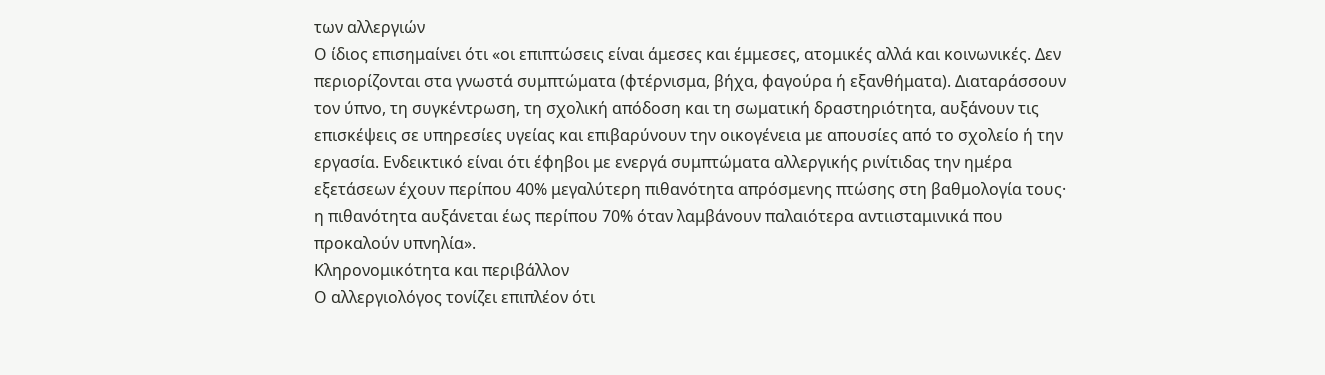των αλλεργιών
Ο ίδιος επισημαίνει ότι «οι επιπτώσεις είναι άμεσες και έμμεσες, ατομικές αλλά και κοινωνικές. Δεν περιορίζονται στα γνωστά συμπτώματα (φτέρνισμα, βήχα, φαγούρα ή εξανθήματα). Διαταράσσουν τον ύπνο, τη συγκέντρωση, τη σχολική απόδοση και τη σωματική δραστηριότητα, αυξάνουν τις επισκέψεις σε υπηρεσίες υγείας και επιβαρύνουν την οικογένεια με απουσίες από το σχολείο ή την εργασία. Ενδεικτικό είναι ότι έφηβοι με ενεργά συμπτώματα αλλεργικής ρινίτιδας την ημέρα εξετάσεων έχουν περίπου 40% μεγαλύτερη πιθανότητα απρόσμενης πτώσης στη βαθμολογία τους· η πιθανότητα αυξάνεται έως περίπου 70% όταν λαμβάνουν παλαιότερα αντιισταμινικά που προκαλούν υπνηλία».
Κληρονομικότητα και περιβάλλον
Ο αλλεργιολόγος τονίζει επιπλέον ότι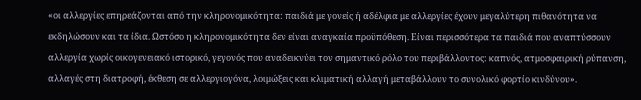«οι αλλεργίες επηρεάζονται από την κληρονομικότητα: παιδιά με γονείς ή αδέλφια με αλλεργίες έχουν μεγαλύτερη πιθανότητα να εκδηλώσουν και τα ίδια. Ωστόσο η κληρονομικότητα δεν είναι αναγκαία προϋπόθεση. Είναι περισσότερα τα παιδιά που αναπτύσσουν αλλεργία χωρίς οικογενειακό ιστορικό, γεγονός που αναδεικνύει τον σημαντικό ρόλο του περιβάλλοντος: καπνός, ατμοσφαιρική ρύπανση, αλλαγές στη διατροφή, έκθεση σε αλλεργιογόνα, λοιμώξεις και κλιματική αλλαγή μεταβάλλουν το συνολικό φορτίο κινδύνου».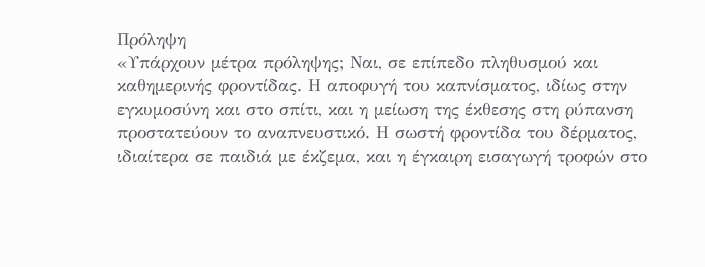Πρόληψη
«Υπάρχουν μέτρα πρόληψης; Ναι, σε επίπεδο πληθυσμού και καθημερινής φροντίδας. Η αποφυγή του καπνίσματος, ιδίως στην εγκυμοσύνη και στο σπίτι, και η μείωση της έκθεσης στη ρύπανση προστατεύουν το αναπνευστικό. Η σωστή φροντίδα του δέρματος, ιδιαίτερα σε παιδιά με έκζεμα, και η έγκαιρη εισαγωγή τροφών στο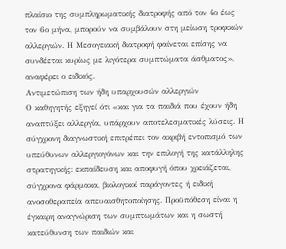πλαίσιο της συμπληρωματικής διατροφής από τον 4ο έως τον 6ο μήνα, μπορούν να συμβάλουν στη μείωση τροφικών αλλεργιών. Η Μεσογειακή διατροφή φαίνεται επίσης να συνδέεται κυρίως με λιγότερα συμπτώματα άσθματος», αναφέρει ο ειδικός.
Αντιμετώπιση των ήδη υπαρχουσών αλλεργιών
Ο καθηγητής εξηγεί ότι «και για τα παιδιά που έχουν ήδη αναπτύξει αλλεργία, υπάρχουν αποτελεσματικές λύσεις. Η σύγχρονη διαγνωστική επιτρέπει τον ακριβή εντοπισμό των υπεύθυνων αλλεργιογόνων και την επιλογή της κατάλληλης στρατηγικής: εκπαίδευση και αποφυγή όπου χρειάζεται, σύγχρονα φάρμακα, βιολογικοί παράγοντες ή ειδική ανοσοθεραπεία απευαισθητοποίησης. Προϋπόθεση είναι η έγκαιρη αναγνώριση των συμπτωμάτων και η σωστή κατεύθυνση των παιδιών και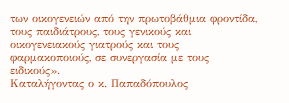των οικογενειών από την πρωτοβάθμια φροντίδα, τους παιδιάτρους, τους γενικούς και οικογενειακούς γιατρούς και τους φαρμακοποιούς, σε συνεργασία με τους ειδικούς».
Καταλήγοντας ο κ. Παπαδόπουλος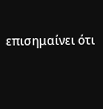επισημαίνει ότι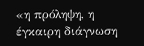«η πρόληψη, η έγκαιρη διάγνωση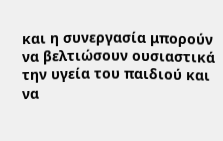και η συνεργασία μπορούν να βελτιώσουν ουσιαστικά την υγεία του παιδιού και να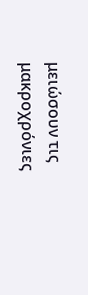μειώσουν τις μακροχρόνιες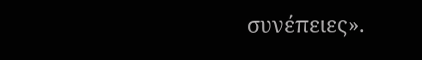συνέπειες».